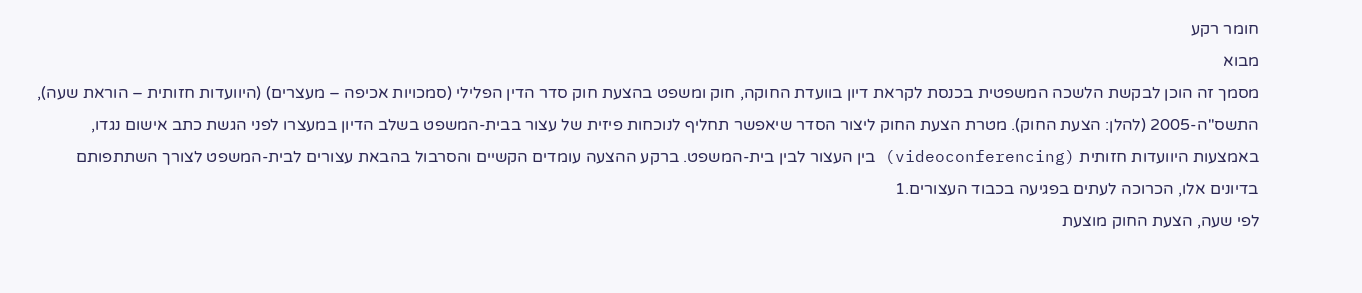חומר רקע
מבוא
מסמך זה הוכן לבקשת הלשכה המשפטית בכנסת לקראת דיון בוועדת החוקה, חוק ומשפט בהצעת חוק סדר הדין הפלילי (סמכויות אכיפה – מעצרים) (היוועדות חזותית – הוראת שעה), התשס"ה-2005 (להלן: הצעת החוק). מטרת הצעת החוק ליצור הסדר שיאפשר תחליף לנוכחות פיזית של עצור בבית-המשפט בשלב הדיון במעצרו לפני הגשת כתב אישום נגדו, באמצעות היוועדות חזותית (videoconferencing) בין העצור לבין בית-המשפט. ברקע ההצעה עומדים הקשיים והסרבול בהבאת עצורים לבית-המשפט לצורך השתתפותם בדיונים אלו, הכרוכה לעתים בפגיעה בכבוד העצורים.1
לפי שעה, הצעת החוק מוצעת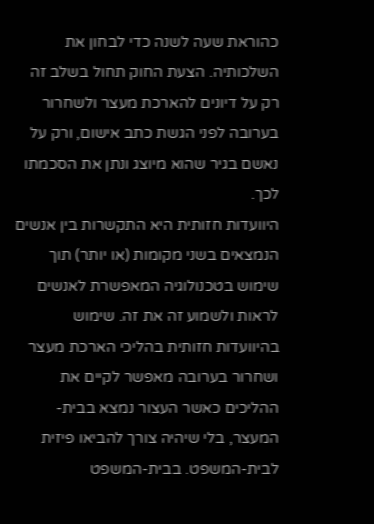כהוראת שעה לשנה כדי לבחון את השלכותיה. הצעת החוק תחול בשלב זה רק על דיונים להארכת מעצר ולשחרור בערובה לפני הגשת כתב אישום, ורק על נאשם בגיר שהוא מיוצג ונתן את הסכמתו לכך.
היוועדות חזותית היא התקשרות בין אנשים הנמצאים בשני מקומות (או יותר) תוך שימוש בטכנולוגיה המאפשרת לאנשים לראות ולשמוע זה את זה. שימוש בהיוועדות חזותית בהליכי הארכת מעצר ושחרור בערובה מאפשר לקיים את ההליכים כאשר העצור נמצא בבית-המעצר, בלי שיהיה צורך להביאו פיזית לבית-המשפט. בבית-המשפט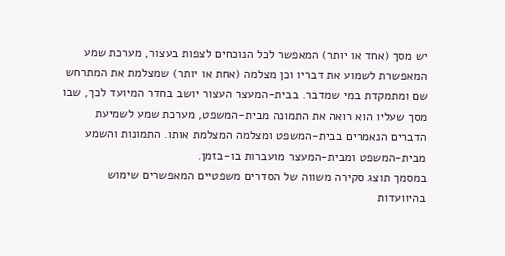יש מסך (אחד או יותר) המאפשר לכל הנוכחים לצפות בעצור, מערכת שמע המאפשרת לשמוע את דבריו וכן מצלמה (אחת או יותר) שמצלמת את המתרחש שם ומתמקדת במי שמדבר. בבית-המעצר העצור יושב בחדר המיועד לכך, שבו מסך שעליו הוא רואה את התמונה מבית-המשפט, מערכת שמע לשמיעת הדברים הנאמרים בבית-המשפט ומצלמה המצלמת אותו. התמונות והשמע מבית-המשפט ומבית-המעצר מועברות בו-בזמן.
במסמך תוצג סקירה משווה של הסדרים משפטיים המאפשרים שימוש בהיוועדות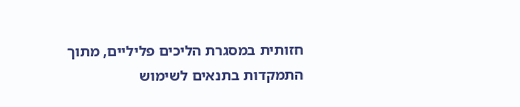חזותית במסגרת הליכים פליליים, מתוך התמקדות בתנאים לשימוש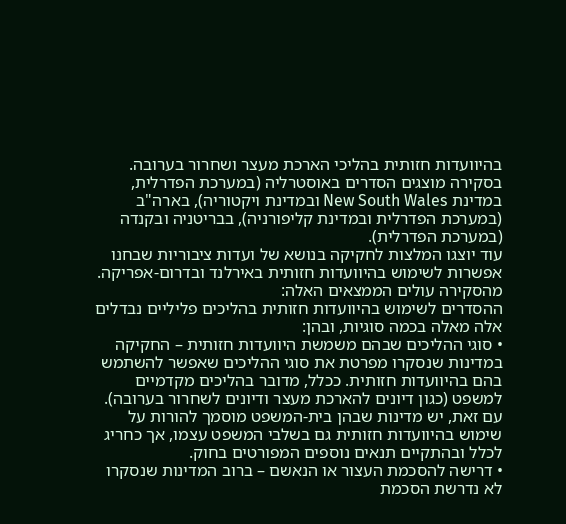בהיוועדות חזותית בהליכי הארכת מעצר ושחרור בערובה. בסקירה מוצגים הסדרים באוסטרליה (במערכת הפדרלית, במדינת New South Wales ובמדינת ויקטוריה), בארה"ב (במערכת הפדרלית ובמדינת קליפורניה), בבריטניה ובקנדה (במערכת הפדרלית).
עוד יוצגו המלצות לחקיקה בנושא של ועדות ציבוריות שבחנו אפשרות לשימוש בהיוועדות חזותית באירלנד ובדרום-אפריקה.
מהסקירה עולים הממצאים האלה:
ההסדרים לשימוש בהיוועדות חזותית בהליכים פליליים נבדלים אלה מאלה בכמה סוגיות, ובהן:
• סוגי ההליכים שבהם משמשת היוועדות חזותית – החקיקה במדינות שנסקרו מפרטת את סוגי ההליכים שאפשר להשתמש בהם בהיוועדות חזותית. ככלל, מדובר בהליכים מקדמיים למשפט (כגון דיונים להארכת מעצר ודיונים לשחרור בערובה). עם זאת, יש מדינות שבהן בית-המשפט מוסמך להורות על שימוש בהיוועדות חזותית גם בשלבי המשפט עצמו, אך כחריג לכלל ובהתקיים תנאים נוספים המפורטים בחוק.
• דרישה להסכמת העצור או הנאשם – ברוב המדינות שנסקרו לא נדרשת הסכמת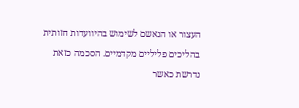העצור או הנאשם לשימוש בהיוועדות חזותית בהליכים פליליים מקדמיים. הסכמה כזאת נדרשת כאשר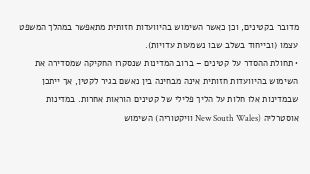מדובר בקטינים, וכן כאשר השימוש בהיוועדות חזותית מתאפשר במהלך המשפט עצמו (ובייחוד בשלב שבו נשמעות עדויות).
• תחולת ההסדר על קטינים – ברוב המדינות שנסקרו החקיקה שמסדירה את השימוש בהיוועדות חזותית אינה מבחינה בין נאשם בגיר לקטין, אך ייתכן שבמדינות אלו חלות על הליך פלילי של קטינים הוראות אחרות. במדינות אוסטרליה (New South Wales וויקטוריה) השימוש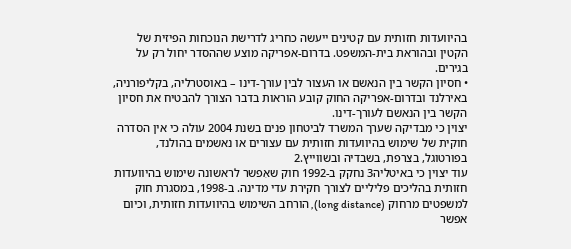בהיוועדות חזותית עם קטינים ייעשה כחריג לדרישת הנוכחות הפיזית של הקטין ובהוראת בית-המשפט. בדרום-אפריקה מוצע שההסדר יחול רק על בגירים.
• חסיון הקשר בין הנאשם או העצור לבין עורך-דינו – באוסטרליה, בקליפורניה, באירלנד ובדרום-אפריקה החוק קובע הוראות בדבר הצורך להבטיח את חסיון הקשר בין הנאשם לעורך-דינו.
יצוין כי מבדיקה שערך המשרד לביטחון פנים בשנת 2004 עולה כי אין הסדרה חוקית של שימוש בהיוועדות חזותית עם עצורים או נאשמים בהולנד, בפורטוגל, בצרפת, בשבדיה ובשווייץ.2
עוד יצוין כי באיטליה3 נחקק ב-1992 חוק שאִפשר לראשונה שימוש בהיוועדות חזותית בהליכים פליליים לצורך חקירת עדי מדינה. ב-1998, במסגרת חוק למשפטים מרחוק (long distance), הורחב השימוש בהיוועדות חזותית, וכיום אפשר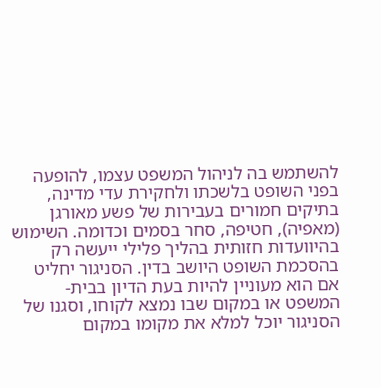להשתמש בה לניהול המשפט עצמו, להופעה בפני השופט בלשכתו ולחקירת עדי מדינה, בתיקים חמורים בעבירות של פשע מאורגן (מאפיה), חטיפה, סחר בסמים וכדומה. השימוש בהיוועדות חזותית בהליך פלילי ייעשה רק בהסכמת השופט היושב בדין. הסניגור יחליט אם הוא מעוניין להיות בעת הדיון בבית-המשפט או במקום שבו נמצא לקוחו, וסגנו של הסניגור יוכל למלא את מקומו במקום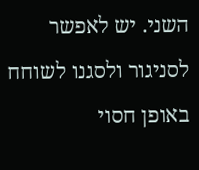השני. יש לאפשר לסניגור ולסגנו לשוחח באופן חסוי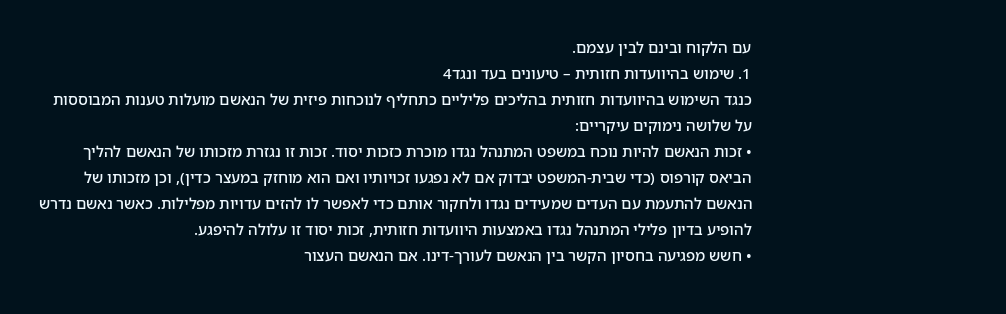עם הלקוח ובינם לבין עצמם.
1. שימוש בהיוועדות חזותית – טיעונים בעד ונגד4
כנגד השימוש בהיוועדות חזותית בהליכים פליליים כתחליף לנוכחות פיזית של הנאשם מועלות טענות המבוססות על שלושה נימוקים עיקריים:
• זכות הנאשם להיות נוכח במשפט המתנהל נגדו מוכרת כזכות יסוד. זכות זו נגזרת מזכותו של הנאשם להליך הביאס קורפוס (כדי שבית-המשפט יבדוק אם לא נפגעו זכויותיו ואם הוא מוחזק במעצר כדין), וכן מזכותו של הנאשם להתעמת עם העדים שמעידים נגדו ולחקור אותם כדי לאפשר לו להזים עדויות מפלילות. כאשר נאשם נדרש להופיע בדיון פלילי המתנהל נגדו באמצעות היוועדות חזותית, זכות יסוד זו עלולה להיפגע.
• חשש מפגיעה בחסיון הקשר בין הנאשם לעורך-דינו. אם הנאשם העצור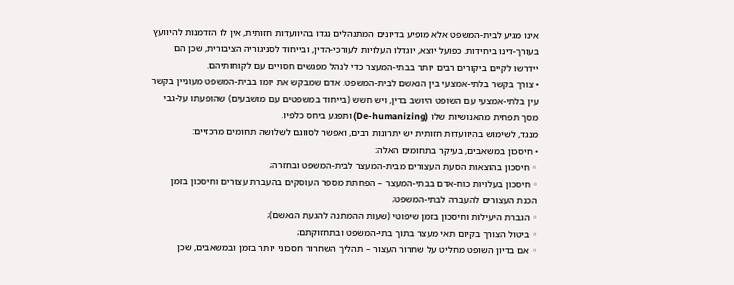אינו מגיע לבית-המשפט אלא מופיע בדיונים המתנהלים נגדו בהיוועדות חזותית, אין לו הזדמנות להיוועץ בעורך-דינו ביחידות. כפועל יוצא, יוגדלו העלויות לעורכי-הדין, ובייחוד לסניגוריה הציבורית, שכן הם יידרשו לקיים ביקורים רבים יותר בבתי-המעצר כדי לנהל מפגשים חסויים עם לקוחותיהם.
• צורך בקשר בלתי-אמצעי בין הנאשם לבית-המשפט. אדם שמבקש את יומו בבית-המשפט מעוניין בקשר עין בלתי-אמצעי עם השופט היושב בדין, ויש חשש (בייחוד במשפטים עם מושבעים) שהופעתו על-גבי מסך תפחית מהאנושיות שלו (De-humanizing) ותפגע ביחס כלפיו.
מנגד, לשימוש בהיוועדות חזותית יש יתרונות רבים, ואפשר לסווגם לשלושה תחומים מרכזיים:
• חיסכון במשאבים, בעיקר בתחומים האלה:
◦ חיסכון בהוצאות הסעת העצורים מבית-המעצר לבית-המשפט ובחזרה;
◦ חיסכון בעלויות כוח-אדם בבתי-המעצר – הפחתת מספר העוסקים בהעברת עצורים וחיסכון בזמן הכנת העצורים להעברה לבתי-המשפט;
◦ הגברת היעילות וחיסכון בזמן שיפוטי (שעות ההמתנה להגעת הנאשם);
◦ ביטול הצורך בקיום תאי מעצר בתוך בתי-המשפט ובתחזוקתם;
◦ אם בדיון השופט מחליט על שחרור העצור – תהליך השחרור חסכוני יותר בזמן ובמשאבים, שכן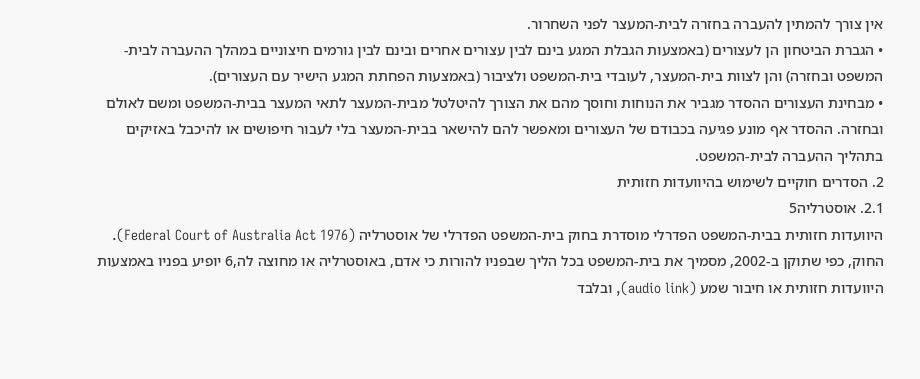אין צורך להמתין להעברה בחזרה לבית-המעצר לפני השחרור.
• הגברת הביטחון הן לעצורים (באמצעות הגבלת המגע בינם לבין עצורים אחרים ובינם לבין גורמים חיצוניים במהלך ההעברה לבית-המשפט ובחזרה) והן לצוות בית-המעצר, לעובדי בית-המשפט ולציבור (באמצעות הפחתת המגע הישיר עם העצורים).
• מבחינת העצורים ההסדר מגביר את הנוחות וחוסך מהם את הצורך להיטלטל מבית-המעצר לתאי המעצר בבית-המשפט ומשם לאולם ובחזרה. ההסדר אף מונע פגיעה בכבודם של העצורים ומאפשר להם להישאר בבית-המעצר בלי לעבור חיפושים או להיכבל באזיקים בתהליך ההעברה לבית-המשפט.
2. הסדרים חוקיים לשימוש בהיוועדות חזותית
2.1. אוסטרליה5
היוועדות חזותית בבית-המשפט הפדרלי מוסדרת בחוק בית-המשפט הפדרלי של אוסטרליה (Federal Court of Australia Act 1976). החוק, כפי שתוקן ב-2002, מסמיך את בית-המשפט בכל הליך שבפניו להורות כי אדם, באוסטרליה או מחוצה לה,6 יופיע בפניו באמצעות היוועדות חזותית או חיבור שמע (audio link), ובלבד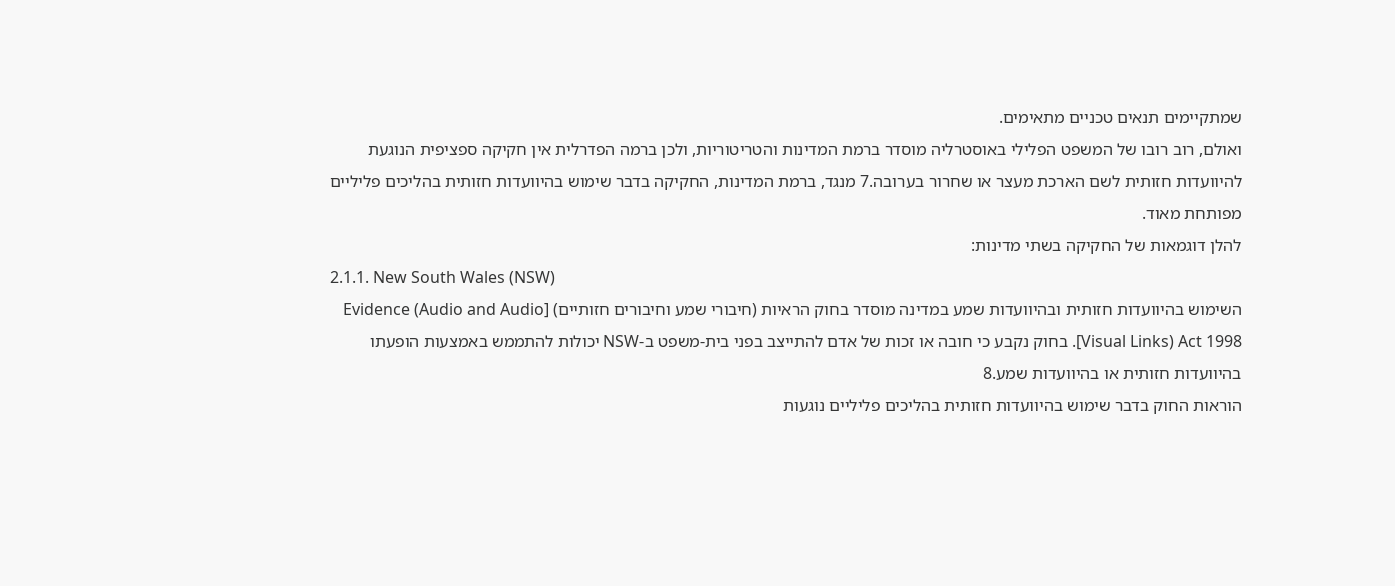שמתקיימים תנאים טכניים מתאימים.
ואולם, רוב רובו של המשפט הפלילי באוסטרליה מוסדר ברמת המדינות והטריטוריות, ולכן ברמה הפדרלית אין חקיקה ספציפית הנוגעת להיוועדות חזותית לשם הארכת מעצר או שחרור בערובה.7 מנגד, ברמת המדינות, החקיקה בדבר שימוש בהיוועדות חזותית בהליכים פליליים מפותחת מאוד.
להלן דוגמאות של החקיקה בשתי מדינות:
2.1.1. New South Wales (NSW)
השימוש בהיוועדות חזותית ובהיוועדות שמע במדינה מוסדר בחוק הראיות (חיבורי שמע וחיבורים חזותיים) [Evidence (Audio and Audio Visual Links) Act 1998]. בחוק נקבע כי חובה או זכות של אדם להתייצב בפני בית-משפט ב-NSW יכולות להתממש באמצעות הופעתו בהיוועדות חזותית או בהיוועדות שמע.8
הוראות החוק בדבר שימוש בהיוועדות חזותית בהליכים פליליים נוגעות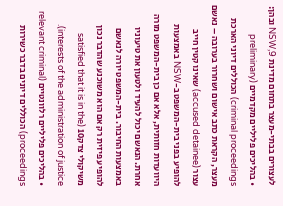לעצורים בבתי-מעצר בתחום מדינת NSW,9 ובהן:
• בהליכים פליליים מקדמיים (preliminary criminal proceedings) הכוללים דיוני הארכת מעצר, הקראת כתב אישום ושחרור בערובה – נאשם עצור (accused detainee) שאינו קטין חייב להופיע בפני בית-המשפט ב-NSW באמצעות היוועדות חזותית, אלא אם כן בית-המשפט מורה אחרת. הנאשם יכול להעיד ולטעון את טיעוניו באמצעות החיבור. בית-המשפט יורה לנאשם להופיע פיזית רק אם הוא משוכנע שהדבר נכון משיקולי צדק10 (satisfied that it is in the interests of the administration of justice).
• בהליכים פליליים רלוונטיים (relevant criminal proceedings) הכוללים דיונים בדבר כשירות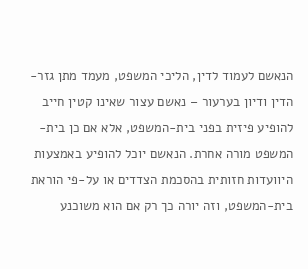הנאשם לעמוד לדין, הליכי המשפט, מעמד מתן גזר-הדין ודיון בערעור – נאשם עצור שאינו קטין חייב להופיע פיזית בפני בית-המשפט, אלא אם כן בית-המשפט מורה אחרת. הנאשם יוכל להופיע באמצעות היוועדות חזותית בהסכמת הצדדים או על-פי הוראת בית-המשפט, וזה יורה כך רק אם הוא משוכנע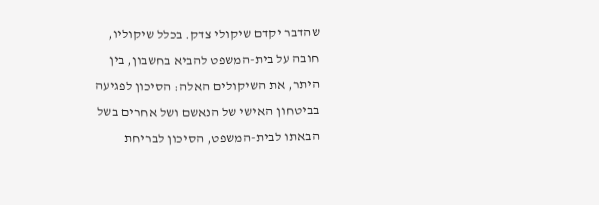שהדבר יקדם שיקולי צדק. בכלל שיקוליו, חובה על בית-המשפט להביא בחשבון, בין היתר, את השיקולים האלה: הסיכון לפגיעה בביטחון האישי של הנאשם ושל אחרים בשל הבאתו לבית-המשפט, הסיכון לבריחת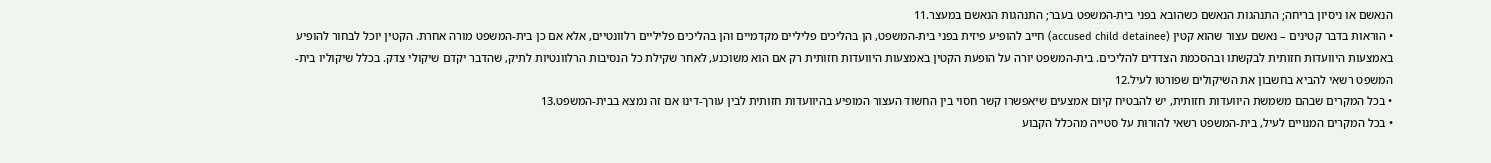הנאשם או ניסיון בריחה; התנהגות הנאשם כשהובא בפני בית-המשפט בעבר; התנהגות הנאשם במעצר.11
• הוראות בדבר קטינים – נאשם עצור שהוא קטין (accused child detainee) חייב להופיע פיזית בפני בית-המשפט, הן בהליכים פליליים מקדמיים והן בהליכים פליליים רלוונטיים, אלא אם כן בית-המשפט מורה אחרת. הקטין יוכל לבחור להופיע באמצעות היוועדות חזותית לבקשתו ובהסכמת הצדדים להליכים. בית-המשפט יורה על הופעת הקטין באמצעות היוועדות חזותית רק אם הוא משוכנע, לאחר שקילת כל הנסיבות הרלוונטיות לתיק, שהדבר יקדם שיקולי צדק. בכלל שיקוליו בית-המשפט רשאי להביא בחשבון את השיקולים שפורטו לעיל.12
• בכל המקרים שבהם משמשת היוועדות חזותית, יש להבטיח קיום אמצעים שיאפשרו קשר חסוי בין החשוד העצור המופיע בהיוועדות חזותית לבין עורך-דינו אם זה נמצא בבית-המשפט.13
• בכל המקרים המנויים לעיל, בית-המשפט רשאי להורות על סטייה מהכלל הקבוע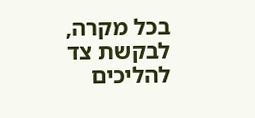בכל מקרה, לבקשת צד להליכים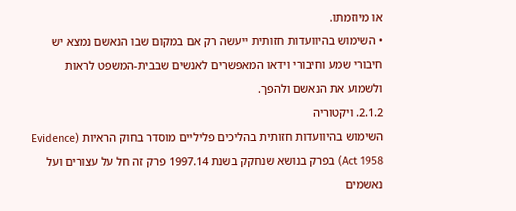או מיוזמתו.
• השימוש בהיוועדות חזותית ייעשה רק אם במקום שבו הנאשם נמצא יש חיבורי שמע וחיבורי וידאו המאפשרים לאנשים שבבית-המשפט לראות ולשמוע את הנאשם ולהפך.
2.1.2. ויקטוריה
השימוש בהיוועדות חזותית בהליכים פליליים מוסדר בחוק הראיות (Evidence Act 1958) בפרק בנושא שנחקק בשנת 1997.14 פרק זה חל על עצורים ועל נאשמים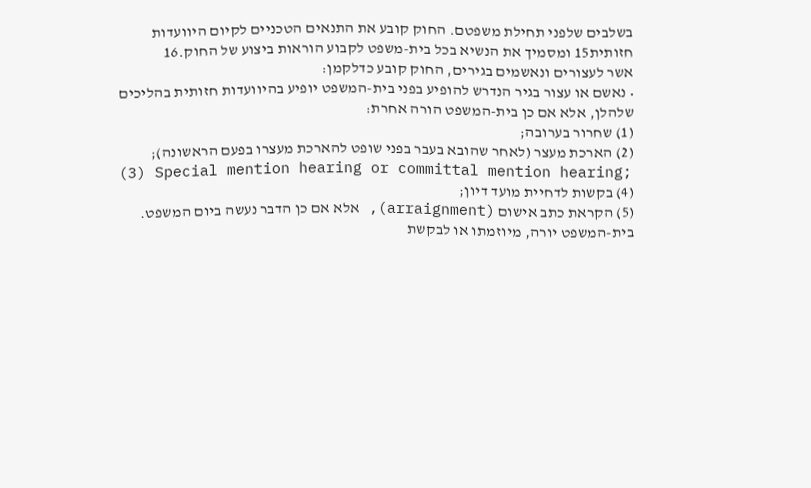בשלבים שלפני תחילת משפטם. החוק קובע את התנאים הטכניים לקיום היוועדות חזותית15 ומסמיך את הנשיא בכל בית-משפט לקבוע הוראות ביצוע של החוק.16
אשר לעצורים ונאשמים בגירים, החוק קובע כדלקמן:
• נאשם או עצור בגיר הנדרש להופיע בפני בית-המשפט יופיע בהיוועדות חזותית בהליכים שלהלן, אלא אם כן בית-המשפט הורה אחרת:
(1) שחרור בערובה;
(2) הארכת מעצר (לאחר שהובא בעבר בפני שופט להארכת מעצרו בפעם הראשונה);
(3) Special mention hearing or committal mention hearing;
(4) בקשות לדחיית מועד דיון;
(5) הקראת כתב אישום (arraignment), אלא אם כן הדבר נעשה ביום המשפט.
בית-המשפט יורה, מיוזמתו או לבקשת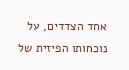אחד הצדדים, על נוכחותו הפיזית של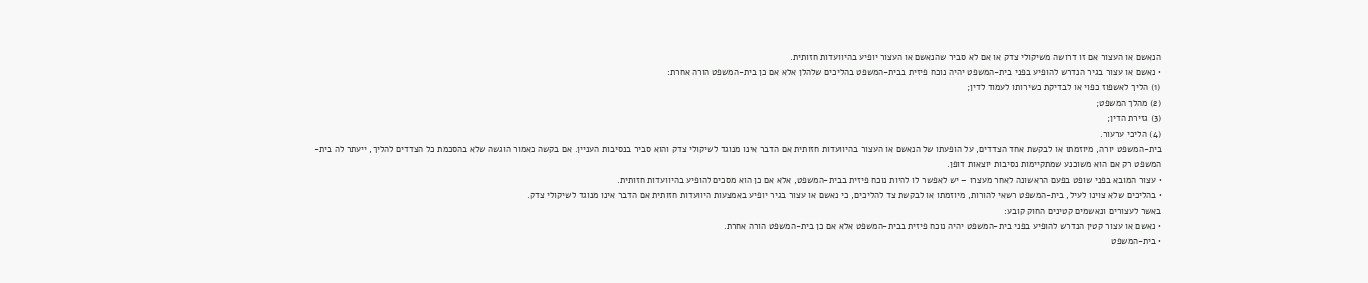הנאשם או העצור אם זו דרושה משיקולי צדק או אם לא סביר שהנאשם או העצור יופיע בהיוועדות חזותית.
• נאשם או עצור בגיר הנדרש להופיע בפני בית-המשפט יהיה נוכח פיזית בבית-המשפט בהליכים שלהלן אלא אם כן בית-המשפט הורה אחרת:
(1) הליך לאשפוז כפוי או לבדיקת כשירותו לעמוד לדין;
(2) מהלך המשפט;
(3) גזירת הדין;
(4) הליכי ערעור.
בית-המשפט יורה, מיוזמתו או לבקשת אחד הצדדים, על הופעתו של הנאשם או העצור בהיוועדות חזותית אם הדבר אינו מנוגד לשיקולי צדק והוא סביר בנסיבות העניין. אם בקשה כאמור הוגשה שלא בהסכמת כל הצדדים להליך, ייעתר לה בית-המשפט רק אם הוא משוכנע שמתקיימות נסיבות יוצאות דופן.
• עצור המובא בפני שופט בפעם הראשונה לאחר מעצרו – יש לאפשר לו להיות נוכח פיזית בבית-המשפט, אלא אם כן הוא מסכים להופיע בהיוועדות חזותית.
• בהליכים שלא צוינו לעיל, בית-המשפט רשאי להורות, מיוזמתו או לבקשת צד להליכים, כי נאשם או עצור בגיר יופיע באמצעות היוועדות חזותית אם הדבר אינו מנוגד לשיקולי צדק.
באשר לעצורים ונאשמים קטינים החוק קובע:
• נאשם או עצור קטין הנדרש להופיע בפני בית-המשפט יהיה נוכח פיזית בבית-המשפט אלא אם כן בית-המשפט הורה אחרת.
• בית-המשפט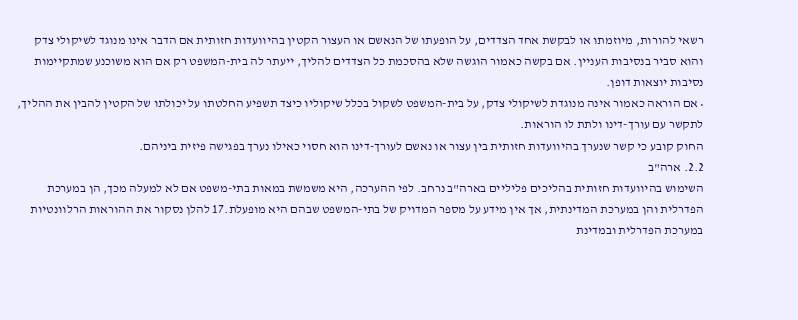רשאי להורות, מיוזמתו או לבקשת אחד הצדדים, על הופעתו של הנאשם או העצור הקטין בהיוועדות חזותית אם הדבר אינו מנוגד לשיקולי צדק והוא סביר בנסיבות העניין. אם בקשה כאמור הוגשה שלא בהסכמת כל הצדדים להליך, ייעתר לה בית-המשפט רק אם הוא משוכנע שמתקיימות נסיבות יוצאות דופן.
• אם הוראה כאמור אינה מנוגדת לשיקולי צדק, על בית-המשפט לשקול בכלל שיקוליו כיצד תשפיע החלטתו על יכולתו של הקטין להבין את ההליך, לתקשר עם עורך-דינו ולתת לו הוראות.
החוק קובע כי קשר שנערך בהיוועדות חזותית בין עצור או נאשם לעורך-דינו הוא חסוי כאילו נערך בפגישה פיזית ביניהם.
2.2. ארה"ב
השימוש בהיוועדות חזותית בהליכים פליליים בארה"ב נרחב. לפי ההערכה, היא משמשת במאות בתי-משפט אם לא למעלה מכך, הן במערכת הפדרלית והן במערכת המדינתית, אך אין מידע על מספר המדויק של בתי-המשפט שבהם היא מופעלת.17 להלן נסקור את ההוראות הרלוונטיות במערכת הפדרלית ובמדינת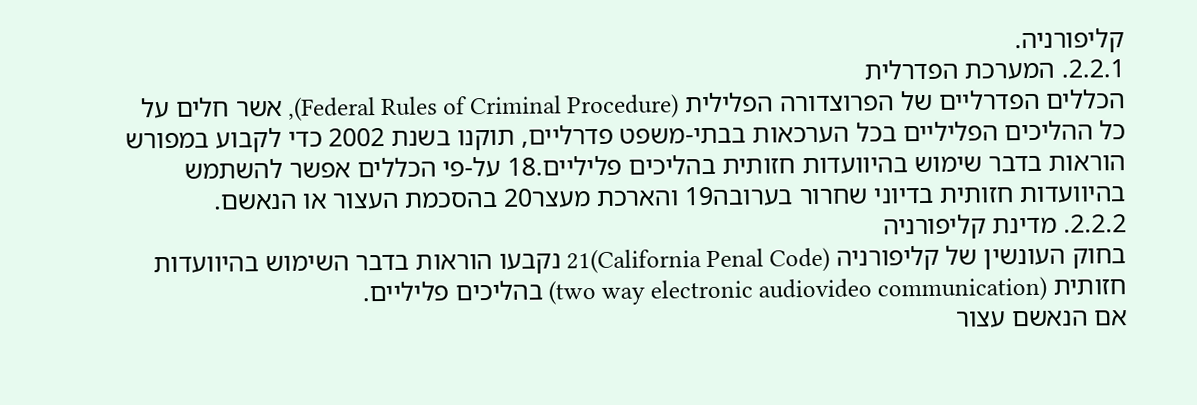קליפורניה.
2.2.1. המערכת הפדרלית
הכללים הפדרליים של הפרוצדורה הפלילית (Federal Rules of Criminal Procedure), אשר חלים על כל ההליכים הפליליים בכל הערכאות בבתי-משפט פדרליים, תוקנו בשנת 2002 כדי לקבוע במפורש הוראות בדבר שימוש בהיוועדות חזותית בהליכים פליליים.18 על-פי הכללים אפשר להשתמש בהיוועדות חזותית בדיוני שחרור בערובה19 והארכת מעצר20 בהסכמת העצור או הנאשם.
2.2.2. מדינת קליפורניה
בחוק העונשין של קליפורניה (California Penal Code)21 נקבעו הוראות בדבר השימוש בהיוועדות חזותית (two way electronic audiovideo communication) בהליכים פליליים.
אם הנאשם עצור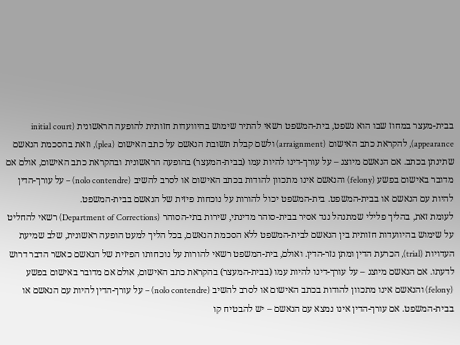בבית-מעצר במחוז שבו הוא נשפט, בית-המשפט רשאי להתיר שימוש בהיוועדות חזותית להופעה הראשונית (initial court appearance), להקראת כתב האישום (arraignment) ולשם קבלת תשובת הנאשם על כתב האישום (plea), וזאת בהסכמת הנאשם שתינתן בכתב. אם הנאשם מיוצג – על עורך-דינו להיות עמו (בבית-המעצר) בהופעה הראשונית ובהקראת כתב האישום, אולם אם מדובר באישום בפשע (felony) והנאשם אינו מתכוון להודות בכתב האישום או לסרב להשיב (nolo contendre) – על עורך-הדין להיות עם הנאשם או בבית-המשפט. בית-המשפט יכול להורות על נוכחות פיזית של הנאשם בבית-המשפט.
לעומת זאת, בהליך פלילי שמתנהל נגד אסיר בבית-סוהר מדינתי, שירות בתי-הסוהר (Department of Corrections) רשאי להחליט על שימוש בהיוועדות חזותית בין הנאשם לבית-המשפט ללא הסכמת הנאשם, בכל הליך למעט הופעה ראשונית, שלב שמיעת העדויות (trial), הכרעת הדין ומתן גזר-הדין. ואולם, בית-המשפט רשאי להורות על נוכחותו הפיזית של הנאשם כאשר הדבר דרוש לדעתו. אם הנאשם מיוצג – על עורך-דינו להיות עמו (בבית-המעצר) בהקראת כתב האישום, אולם אם מדובר באישום בפשע (felony) והנאשם אינו מתכוון להודות בכתב האישום או לסרב להשיב (nolo contendre) – על עורך-הדין להיות עם הנאשם או בבית-המשפט. אם עורך-הדין אינו נמצא עם הנאשם – יש להבטיח קו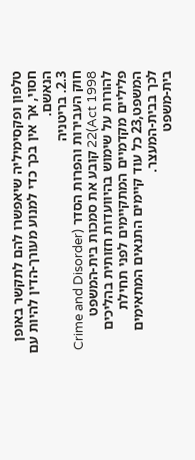טלפון ופקסימיליה שיאפשרו להם לתקשר באופן חסוי, אך אין בכך כדי למנוע מעורך-הדין להיות עם הנאשם.
2.3. בריטניה
חוק העבירות והפרות הסדר (Crime and Disorder Act 1998)22 קובע את סמכות בית-המשפט להורות על שימוש בהיוועדות חזותית בהליכים פליליים מקדמיים המתקיימים לפני תחילת המשפט,23 כל עוד קיימים התנאים המתאימים לכך בבית-המעצר.
בית-משפט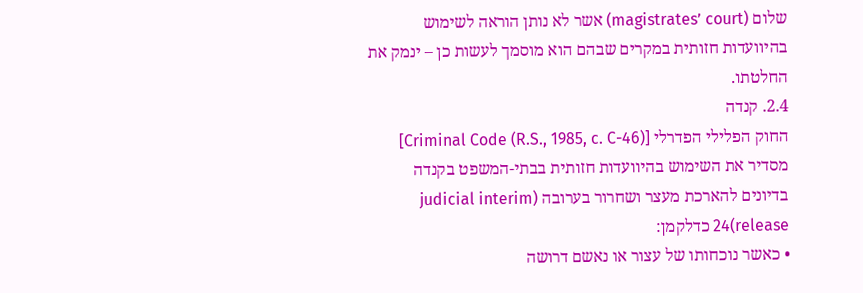שלום (magistrates’ court) אשר לא נותן הוראה לשימוש בהיוועדות חזותית במקרים שבהם הוא מוסמך לעשות כן – ינמק את החלטתו.
2.4. קנדה
החוק הפלילי הפדרלי [Criminal Code (R.S., 1985, c. C-46)] מסדיר את השימוש בהיוועדות חזותית בבתי-המשפט בקנדה בדיונים להארכת מעצר ושחרור בערובה (judicial interim release)24 כדלקמן:
• כאשר נוכחותו של עצור או נאשם דרושה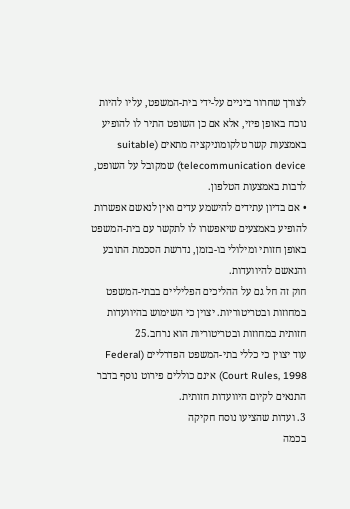לצורך שחרור ביניים על-ידי בית-המשפט, עליו להיות נוכח באופן פיזי, אלא אם כן השופט התיר לו להופיע באמצעות קשר טלקומוניקציה מתאים (suitable telecommunication device) שמקובל על השופט, לרבות באמצעות הטלפון.
• אם בדיון עתידים להישמע עדים ואין לנאשם אפשרות להופיע באמצעים שיאפשרו לו לתקשר עם בית-המשפט באופן חזותי ומילולי בו-בזמן, נדרשת הסכמת התובע והנאשם להיוועדות.
חוק זה חל גם על ההליכים הפליליים בבתי-המשפט במחוזות ובטריטוריות. יצוין כי השימוש בהיוועדות חזותית במחוזות ובטריטוריות הוא נרחב.25
עוד יצוין כי כללי בתי-המשפט הפדרליים (Federal Court Rules, 1998) אינם כוללים פירוט נוסף בדבר התנאים לקיום היוועדות חזותית.
3. ועדות שהציעו נוסח חקיקה
בכמה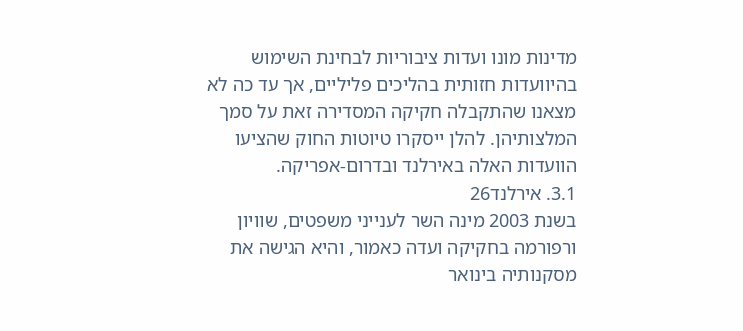מדינות מונו ועדות ציבוריות לבחינת השימוש בהיוועדות חזותית בהליכים פליליים, אך עד כה לא מצאנו שהתקבלה חקיקה המסדירה זאת על סמך המלצותיהן. להלן ייסקרו טיוטות החוק שהציעו הוועדות האלה באירלנד ובדרום-אפריקה.
3.1. אירלנד26
בשנת 2003 מינה השר לענייני משפטים, שוויון ורפורמה בחקיקה ועדה כאמור, והיא הגישה את מסקנותיה בינואר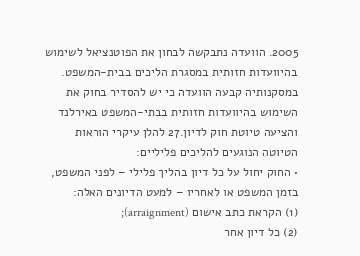2005. הוועדה נתבקשה לבחון את הפוטנציאל לשימוש בהיוועדות חזותית במסגרת הליכים בבית-המשפט. במסקנותיה קבעה הוועדה כי יש להסדיר בחוק את השימוש בהיוועדות חזותית בבתי-המשפט באירלנד והציעה טיוטת חוק לדיון.27 להלן עיקרי הוראות הטיוטה הנוגעים להליכים פליליים:
• החוק יחול על כל דיון בהליך פלילי – לפני המשפט, בזמן המשפט או לאחריו – למעט הדיונים האלה:
(1) הקראת כתב אישום (arraignment);
(2) כל דיון אחר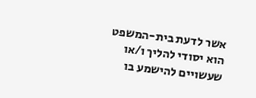אשר לדעת בית-המשפט הוא יסודי להליך ו/או שעשויים להישמע בו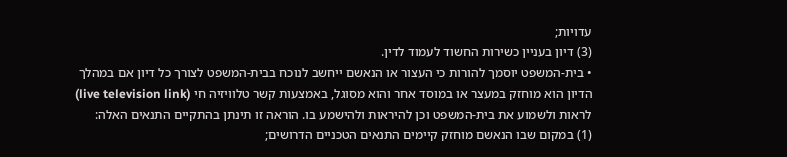עדויות;
(3) דיון בעניין כשירות החשוד לעמוד לדין.
• בית-המשפט יוסמך להורות כי העצור או הנאשם ייחשב לנוכח בבית-המשפט לצורך כל דיון אם במהלך הדיון הוא מוחזק במעצר או במוסד אחר והוא מסוגל, באמצעות קשר טלוויזיה חי (live television link) לראות ולשמוע את בית-המשפט וכן להיראות ולהישמע בו. הוראה זו תינתן בהתקיים התנאים האלה:
(1) במקום שבו הנאשם מוחזק קיימים התנאים הטכניים הדרושים;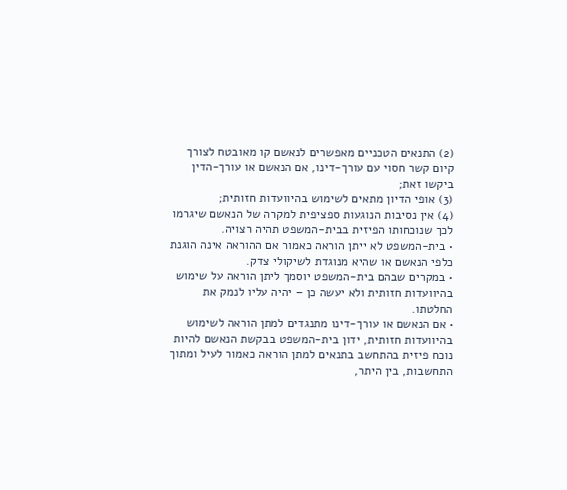(2) התנאים הטכניים מאפשרים לנאשם קו מאובטח לצורך קיום קשר חסוי עם עורך-דינו, אם הנאשם או עורך-הדין ביקשו זאת;
(3) אופי הדיון מתאים לשימוש בהיוועדות חזותית;
(4) אין נסיבות הנוגעות ספציפית למקרה של הנאשם שיגרמו לכך שנוכחותו הפיזית בבית-המשפט תהיה רצויה.
• בית-המשפט לא ייתן הוראה כאמור אם ההוראה אינה הוגנת כלפי הנאשם או שהיא מנוגדת לשיקולי צדק.
• במקרים שבהם בית-המשפט יוסמך ליתן הוראה על שימוש בהיוועדות חזותית ולא יעשה כן – יהיה עליו לנמק את החלטתו.
• אם הנאשם או עורך-דינו מתנגדים למתן הוראה לשימוש בהיוועדות חזותית, ידון בית-המשפט בבקשת הנאשם להיות נוכח פיזית בהתחשב בתנאים למתן הוראה כאמור לעיל ומתוך התחשבות, בין היתר,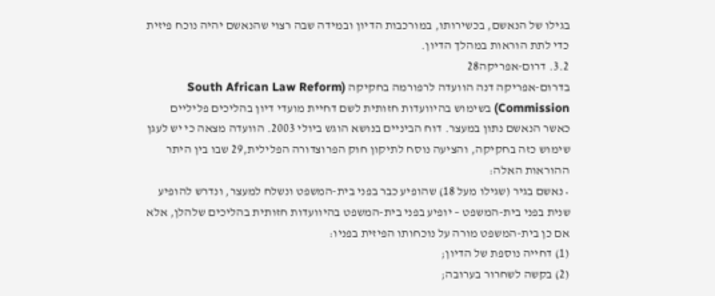בגילו של הנאשם, בכשירותו, במורכבות הדיון ובמידה שבה רצוי שהנאשם יהיה נוכח פיזית כדי לתת הוראות במהלך הדיון.
3.2. דרום-אפריקה28
בדרום-אפריקה דנה הוועדה לרפורמה בחקיקה (South African Law Reform Commission) בשימוש בהיוועדות חזותית לשם דחיית מועדי דיון בהליכים פליליים כאשר הנאשם נתון במעצר. דוח הביניים בנושא הוגש ביולי 2003. הוועדה מצאה כי יש לעגן שימוש כזה בחקיקה, והציעה נוסח לתיקון חוק הפרוצדורה הפלילית,29 שבו בין היתר ההוראות האלה:
• נאשם בגיר (שגילו מעל 18) שהופיע כבר בפני בית-המשפט ונשלח למעצר, ונדרש להופיע שנית בפני בית-המשפט – יופיע בפני בית-המשפט בהיוועדות חזותית בהליכים שלהלן, אלא אם כן בית-המשפט מורה על נוכחותו הפיזית בפניו:
(1) דחייה נוספת של הדיון;
(2) בקשה לשחרור בערובה;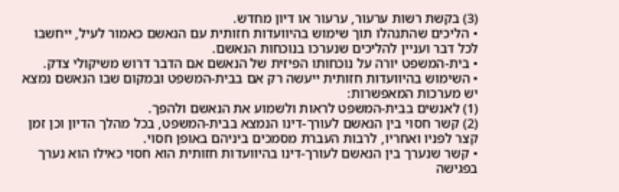(3) בקשת רשות ערעור, ערעור או דיון מחדש.
• הליכים שהתנהלו תוך שימוש בהיוועדות חזותית עם הנאשם כאמור לעיל, ייחשבו לכל דבר ועניין להליכים שנערכו בנוכחות הנאשם.
• בית-המשפט יורה על נוכחותו הפיזית של הנאשם אם הדבר דרוש משיקולי צדק.
• השימוש בהיוועדות חזותית ייעשה רק אם בבית-המשפט ובמקום שבו הנאשם נמצא יש מערכות המאפשרות:
(1) לאנשים בבית-המשפט לראות ולשמוע את הנאשם ולהפך.
(2) קשר חסוי בין הנאשם לעורך-דינו הנמצא בבית-המשפט, בכל מהלך הדיון וכן זמן קצר לפניו ואחריו, לרבות העברת מסמכים ביניהם באופן חסוי.
• קשר שנערך בין הנאשם לעורך-דינו בהיוועדות חזותית הוא חסוי כאילו הוא נערך בפגישה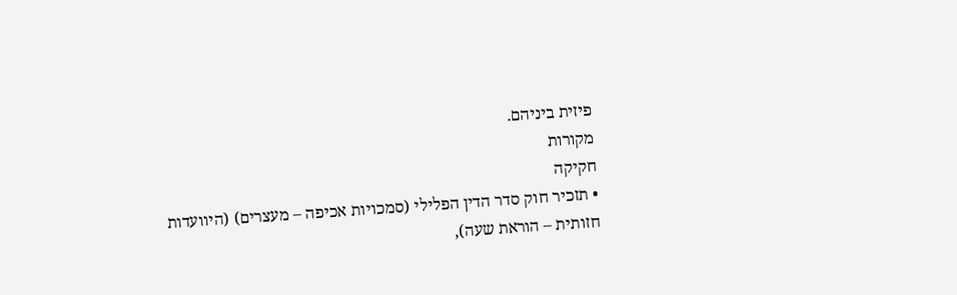פיזית ביניהם.
מקורות
חקיקה
• תזכיר חוק סדר הדין הפלילי (סמכויות אכיפה – מעצרים) (היוועדות חזותית – הוראת שעה),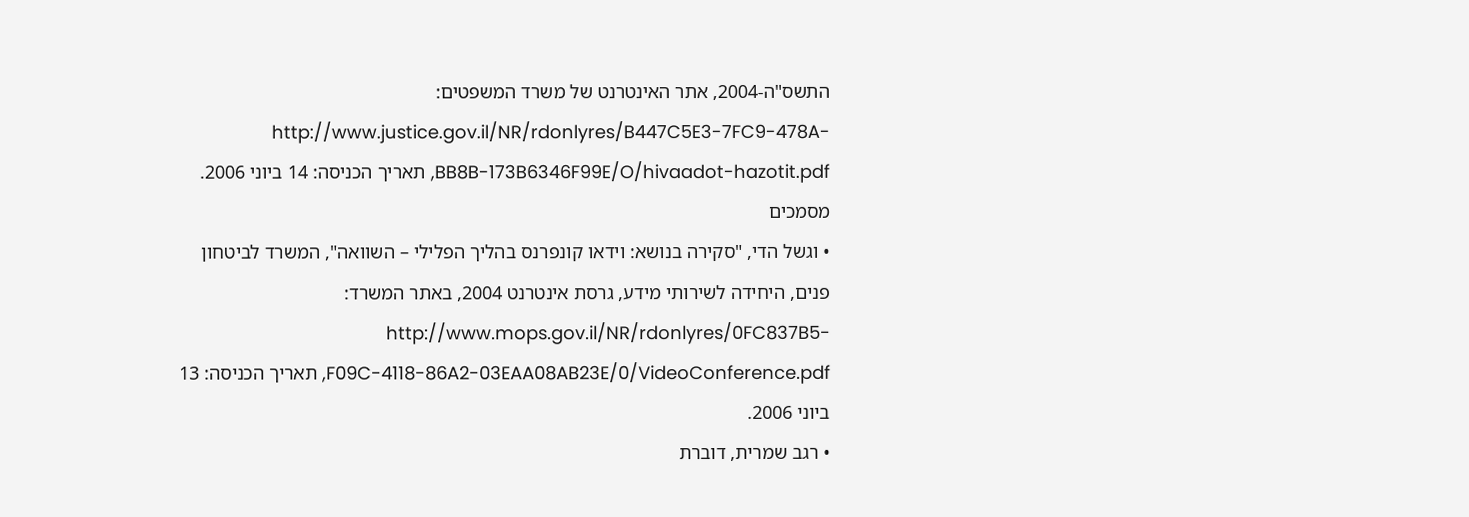התשס"ה-2004, אתר האינטרנט של משרד המשפטים: http://www.justice.gov.il/NR/rdonlyres/B447C5E3-7FC9-478A-BB8B-173B6346F99E/O/hivaadot-hazotit.pdf, תאריך הכניסה: 14 ביוני 2006.
מסמכים
• וגשל הדי, "סקירה בנושא: וידאו קונפרנס בהליך הפלילי – השוואה", המשרד לביטחון פנים, היחידה לשירותי מידע, גרסת אינטרנט 2004, באתר המשרד: http://www.mops.gov.il/NR/rdonlyres/0FC837B5-F09C-4118-86A2-03EAA08AB23E/0/VideoConference.pdf, תאריך הכניסה: 13 ביוני 2006.
• רגב שמרית, דוברת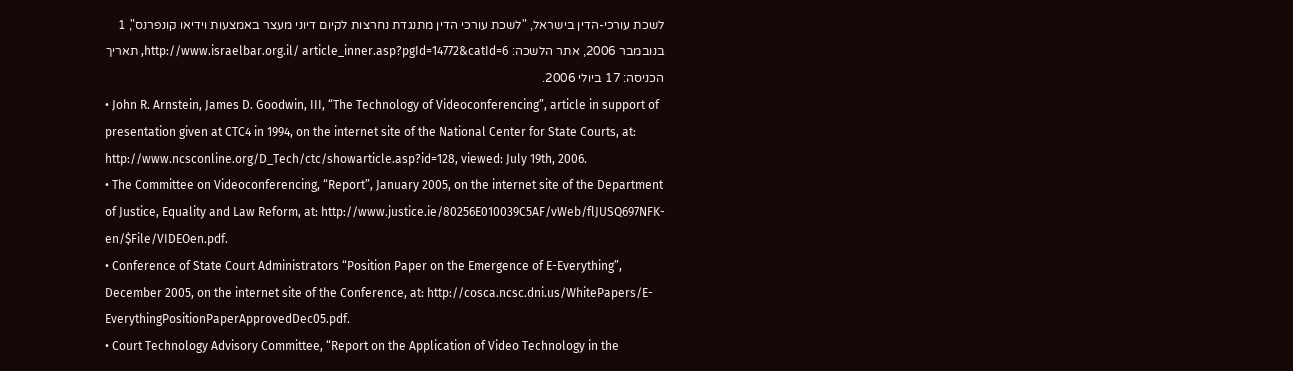לשכת עורכי-הדין בישראל, "לשכת עורכי הדין מתנגדת נחרצות לקיום דיוני מעצר באמצעות וידיאו קונפרנס", 1 בנובמבר 2006, אתר הלשכה: http://www.israelbar.org.il/ article_inner.asp?pgId=14772&catId=6, תאריך הכניסה: 17 ביולי 2006.
• John R. Arnstein, James D. Goodwin, III, “The Technology of Videoconferencing”, article in support of presentation given at CTC4 in 1994, on the internet site of the National Center for State Courts, at: http://www.ncsconline.org/D_Tech/ctc/showarticle.asp?id=128, viewed: July 19th, 2006.
• The Committee on Videoconferencing, “Report”, January 2005, on the internet site of the Department of Justice, Equality and Law Reform, at: http://www.justice.ie/80256E010039C5AF/vWeb/flJUSQ697NFK-en/$File/VIDEOen.pdf.
• Conference of State Court Administrators “Position Paper on the Emergence of E-Everything”, December 2005, on the internet site of the Conference, at: http://cosca.ncsc.dni.us/WhitePapers/E-EverythingPositionPaperApprovedDec05.pdf.
• Court Technology Advisory Committee, “Report on the Application of Video Technology in the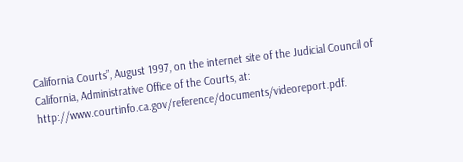California Courts”, August 1997, on the internet site of the Judicial Council of California, Administrative Office of the Courts, at: http://www.courtinfo.ca.gov/reference/documents/videoreport.pdf.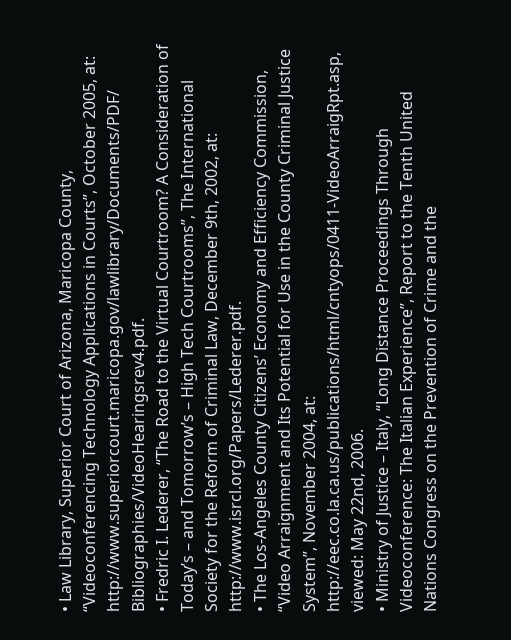• Law Library, Superior Court of Arizona, Maricopa County, “Videoconferencing Technology Applications in Courts”, October 2005, at: http://www.superiorcourt.maricopa.gov/lawlibrary/Documents/PDF/
Bibliographies/VideoHearingsrev4.pdf.
• Fredric I. Lederer, “The Road to the Virtual Courtroom? A Consideration of Today’s – and Tomorrow’s – High Tech Courtrooms”, The International Society for the Reform of Criminal Law, December 9th, 2002, at: http://www.isrcl.org/Papers/Lederer.pdf.
• The Los-Angeles County Citizens’ Economy and Efficiency Commission, “Video Arraignment and Its Potential for Use in the County Criminal Justice System”, November 2004, at: http://eec.co.la.ca.us/publications/html/cntyops/0411-VideoArraigRpt.asp, viewed: May 22nd, 2006.
• Ministry of Justice – Italy, “Long Distance Proceedings Through Videoconference: The Italian Experience”, Report to the Tenth United Nations Congress on the Prevention of Crime and the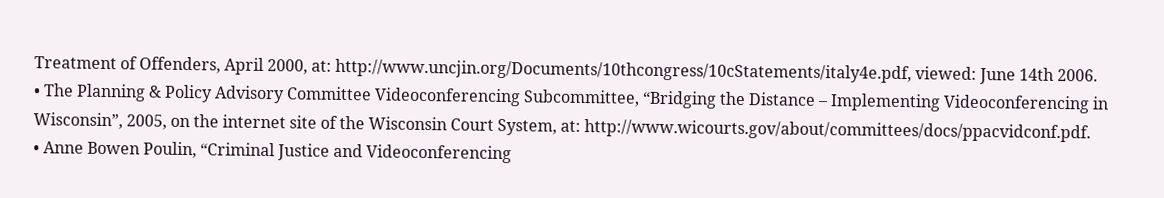Treatment of Offenders, April 2000, at: http://www.uncjin.org/Documents/10thcongress/10cStatements/italy4e.pdf, viewed: June 14th 2006.
• The Planning & Policy Advisory Committee Videoconferencing Subcommittee, “Bridging the Distance – Implementing Videoconferencing in Wisconsin”, 2005, on the internet site of the Wisconsin Court System, at: http://www.wicourts.gov/about/committees/docs/ppacvidconf.pdf.
• Anne Bowen Poulin, “Criminal Justice and Videoconferencing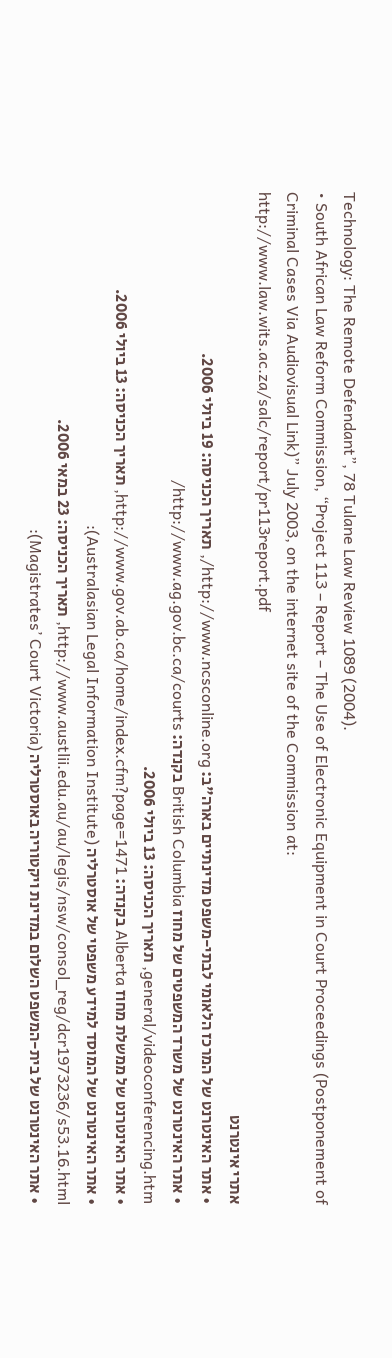Technology: The Remote Defendant”, 78 Tulane Law Review 1089 (2004).
• South African Law Reform Commission, “Project 113 – Report – The Use of Electronic Equipment in Court Proceedings (Postponement of Criminal Cases Via Audiovisual Link)” July 2003, on the internet site of the Commission at: http://www.law.wits.ac.za/salc/report/pr113report.pdf
אתרי אינטרנט
• אתר האינטרנט של המרכז הלאומי לבתי-משפט מדינתיים בארה"ב: http://www.ncsconline.org/, תאריך הכניסה: 19 ביולי 2006.
• אתר האינטרנט של משרד המשפטים של מחוז British Columbia בקנדה: http://www.ag.gov.bc.ca/courts/
general/videoconferencing.htm, תאריך הכניסה: 13 ביולי 2006.
• אתר האינטרנט של ממשלת מחוז Alberta בקנדה: http://www.gov.ab.ca/home/index.cfm?page=1471, תאריך הכניסה: 13 ביולי 2006.
• אתר האינטרנט של המוסד למידע משפטי של אוסטרליה (Australasian Legal Information Institute): http://www.austlii.edu.au/au/legis/nsw/consol_reg/dcr1973236/s53.16.html, תאריך הכניסה: 23 במאי 2006.
• אתר האינטרנט של בית-המשפט השלום במדינת ויקטוריה באוסטרליה (Magistrates’ Court Victoria):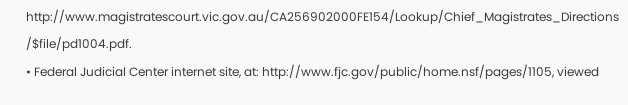http://www.magistratescourt.vic.gov.au/CA256902000FE154/Lookup/Chief_Magistrates_Directions
/$file/pd1004.pdf.
• Federal Judicial Center internet site, at: http://www.fjc.gov/public/home.nsf/pages/1105, viewed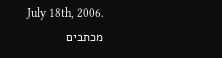July 18th, 2006.
מכתבים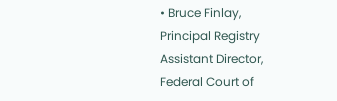• Bruce Finlay, Principal Registry Assistant Director, Federal Court of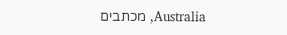Australia, מכתבים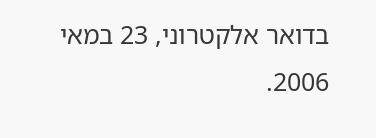בדואר אלקטרוני, 23 במאי 2006.